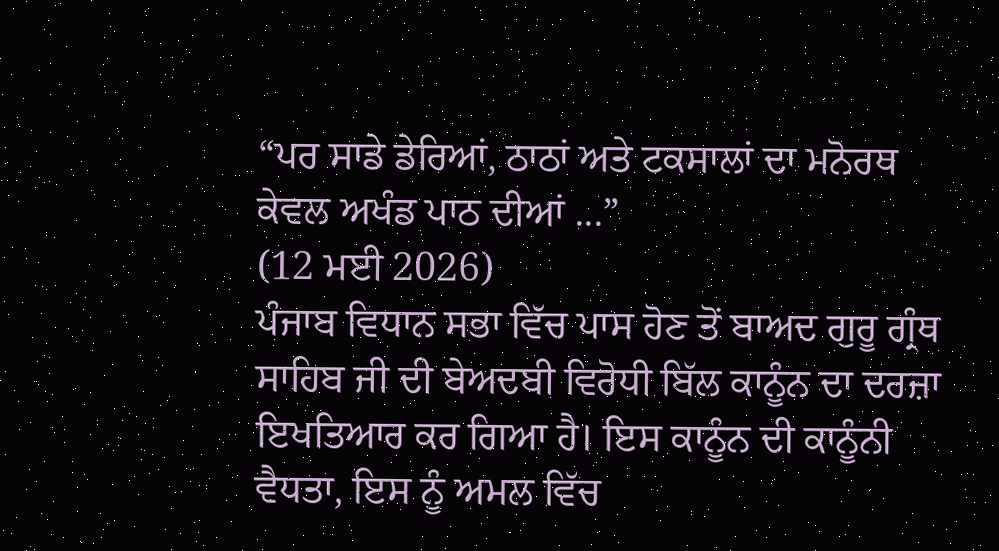“ਪਰ ਸਾਡੇ ਡੇਰਿਆਂ, ਠਾਠਾਂ ਅਤੇ ਟਕਸਾਲਾਂ ਦਾ ਮਨੋਰਥ ਕੇਵਲ ਅਖੰਡ ਪਾਠ ਦੀਆਂ ...”
(12 ਮਈ 2026)
ਪੰਜਾਬ ਵਿਧਾਨ ਸਭਾ ਵਿੱਚ ਪਾਸ ਹੋਣ ਤੋਂ ਬਾਅਦ ਗੁਰੂ ਗ੍ਰੰਥ ਸਾਹਿਬ ਜੀ ਦੀ ਬੇਅਦਬੀ ਵਿਰੋਧੀ ਬਿੱਲ ਕਾਨੂੰਨ ਦਾ ਦਰਜ਼ਾ ਇਖਤਿਆਰ ਕਰ ਗਿਆ ਹੈ। ਇਸ ਕਾਨੂੰਨ ਦੀ ਕਾਨੂੰਨੀ ਵੈਧਤਾ, ਇਸ ਨੂੰ ਅਮਲ ਵਿੱਚ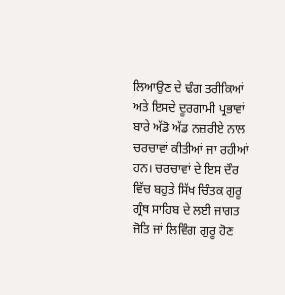ਲਿਆਉਣ ਦੇ ਢੰਗ ਤਰੀਕਿਆਂ ਅਤੇ ਇਸਦੇ ਦੂਰਗਾਮੀ ਪ੍ਰਭਾਵਾਂ ਬਾਰੇ ਅੱਡੋ ਅੱਡ ਨਜ਼ਰੀਏ ਨਾਲ ਚਰਚਾਵਾਂ ਕੀਤੀਆਂ ਜਾ ਰਹੀਆਂ ਹਨ। ਚਰਚਾਵਾਂ ਦੇ ਇਸ ਦੌਰ ਵਿੱਚ ਬਹੁਤੇ ਸਿੱਖ ਚਿੰਤਕ ਗੁਰੂ ਗ੍ਰੰਥ ਸਾਹਿਬ ਦੇ ਲਈ ਜਾਗਤ ਜੋਤਿ ਜਾਂ ਲਿਵਿੰਗ ਗੁਰੂ ਹੋਣ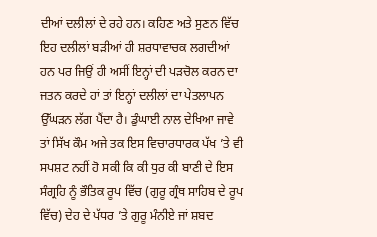ਦੀਆਂ ਦਲੀਲਾਂ ਦੇ ਰਹੇ ਹਨ। ਕਹਿਣ ਅਤੇ ਸੁਣਨ ਵਿੱਚ ਇਹ ਦਲੀਲਾਂ ਬੜੀਆਂ ਹੀ ਸ਼ਰਧਾਵਾਚਕ ਲਗਦੀਆਂ ਹਨ ਪਰ ਜਿਉਂ ਹੀ ਅਸੀਂ ਇਨ੍ਹਾਂ ਦੀ ਪੜਚੋਲ ਕਰਨ ਦਾ ਜਤਨ ਕਰਦੇ ਹਾਂ ਤਾਂ ਇਨ੍ਹਾਂ ਦਲੀਲਾਂ ਦਾ ਪੇਤਲਾਪਨ ਉੱਘੜਨ ਲੱਗ ਪੈਂਦਾ ਹੈ। ਡੁੰਘਾਈ ਨਾਲ ਦੇਖਿਆ ਜਾਵੇ ਤਾਂ ਸਿੱਖ ਕੌਮ ਅਜੇ ਤਕ ਇਸ ਵਿਚਾਰਧਾਰਕ ਪੱਖ ’ਤੇ ਵੀ ਸਪਸ਼ਟ ਨਹੀਂ ਹੋ ਸਕੀ ਕਿ ਕੀ ਧੁਰ ਕੀ ਬਾਣੀ ਦੇ ਇਸ ਸੰਗ੍ਰਹਿ ਨੂੰ ਭੌਤਿਕ ਰੂਪ ਵਿੱਚ (ਗੁਰੂ ਗ੍ਰੰਥ ਸਾਹਿਬ ਦੇ ਰੂਪ ਵਿੱਚ) ਦੇਹ ਦੇ ਪੱਧਰ ’ਤੇ ਗੁਰੂ ਮੰਨੀਏ ਜਾਂ ਸ਼ਬਦ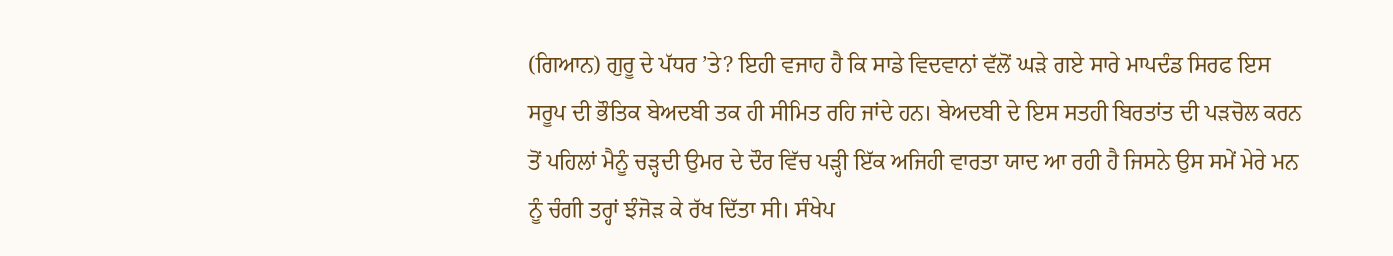(ਗਿਆਨ) ਗੁਰੂ ਦੇ ਪੱਧਰ ’ਤੇ? ਇਹੀ ਵਜਾਹ ਹੈ ਕਿ ਸਾਡੇ ਵਿਦਵਾਨਾਂ ਵੱਲੋਂ ਘੜੇ ਗਏ ਸਾਰੇ ਮਾਪਦੰਡ ਸਿਰਫ ਇਸ ਸਰੂਪ ਦੀ ਭੌਤਿਕ ਬੇਅਦਬੀ ਤਕ ਹੀ ਸੀਮਿਤ ਰਹਿ ਜਾਂਦੇ ਹਨ। ਬੇਅਦਬੀ ਦੇ ਇਸ ਸਤਹੀ ਬਿਰਤਾਂਤ ਦੀ ਪੜਚੋਲ ਕਰਨ ਤੋਂ ਪਹਿਲਾਂ ਮੈਨੂੰ ਚੜ੍ਹਦੀ ਉਮਰ ਦੇ ਦੌਰ ਵਿੱਚ ਪੜ੍ਹੀ ਇੱਕ ਅਜਿਹੀ ਵਾਰਤਾ ਯਾਦ ਆ ਰਹੀ ਹੈ ਜਿਸਨੇ ਉਸ ਸਮੇਂ ਮੇਰੇ ਮਨ ਨੂੰ ਚੰਗੀ ਤਰ੍ਹਾਂ ਝੰਜੋੜ ਕੇ ਰੱਖ ਦਿੱਤਾ ਸੀ। ਸੰਖੇਪ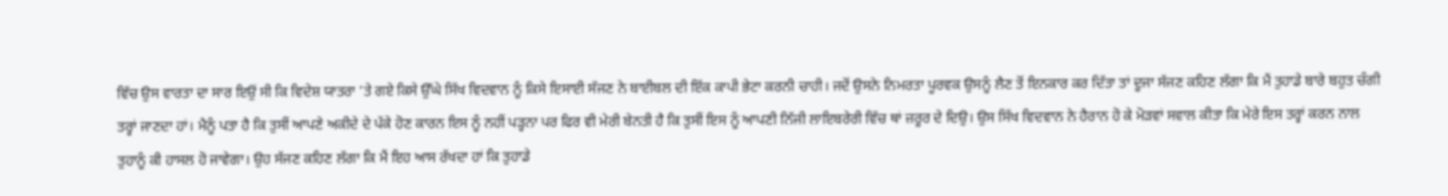ਵਿੱਚ ਉਸ ਵਾਰਤਾ ਦਾ ਸਾਰ ਇਉਂ ਸੀ ਕਿ ਵਿਦੇਸ਼ ਯਾਤਰਾ ’ਤੇ ਗਏ ਕਿਸੇ ਉੱਘੇ ਸਿੱਖ ਵਿਦਵਾਨ ਨੂੰ ਕਿਸੇ ਇਸਾਈ ਸੱਜਣ ਨੇ ਬਾਈਬਲ ਦੀ ਇੱਕ ਕਾਪੀ ਭੇਟਾ ਕਰਨੀ ਚਾਹੀ। ਜਦੋਂ ਉਸਨੇ ਨਿਮਰਤਾ ਪੂਰਵਕ ਉਸਨੂੰ ਲੈਣ ਤੋਂ ਇਨਕਾਰ ਕਰ ਦਿੱਤਾ ਤਾਂ ਦੂਜਾ ਸੱਜਣ ਕਹਿਣ ਲੱਗਾ ਕਿ ਮੈਂ ਤੁਹਾਡੇ ਬਾਰੇ ਬਹੁਤ ਚੰਗੀ ਤਰ੍ਹਾਂ ਜਾਣਦਾ ਹਾਂ। ਮੈਨੂੰ ਪਤਾ ਹੈ ਕਿ ਤੁਸੀਂ ਆਪਣੇ ਅਕੀਦੇ ਦੇ ਪੱਕੇ ਹੋਣ ਕਾਰਨ ਇਸ ਨੂੰ ਨਹੀਂ ਪੜ੍ਹਨਾ ਪਰ ਫਿਰ ਵੀ ਮੇਰੀ ਬੇਨਤੀ ਹੈ ਕਿ ਤੁਸੀਂ ਇਸ ਨੂੰ ਆਪਣੀ ਨਿੱਜੀ ਲਾਇਬਰੇਰੀ ਵਿੱਚ ਥਾਂ ਜ਼ਰੂਰ ਦੇ ਦਿਉ। ਉਸ ਸਿੱਖ ਵਿਦਵਾਨ ਨੇ ਹੈਰਾਨ ਹੋ ਕੇ ਮੋੜਵਾਂ ਸਵਾਲ ਕੀਤਾ ਕਿ ਮੇਰੇ ਇਸ ਤਰ੍ਹਾਂ ਕਰਨ ਨਾਲ ਤੁਹਾਨੂੰ ਕੀ ਹਾਸਲ ਹੋ ਜਾਵੇਗਾ। ਉਹ ਸੱਜਣ ਕਹਿਣ ਲੱਗਾ ਕਿ ਮੈਂ ਇਹ ਆਸ ਰੱਖਦਾ ਹਾਂ ਕਿ ਤੁਹਾਡੇ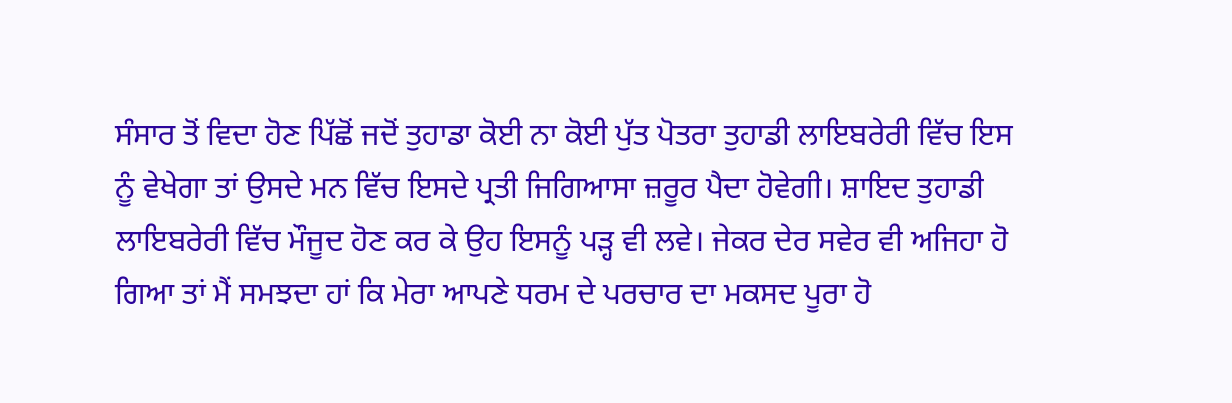ਸੰਸਾਰ ਤੋਂ ਵਿਦਾ ਹੋਣ ਪਿੱਛੋਂ ਜਦੋਂ ਤੁਹਾਡਾ ਕੋਈ ਨਾ ਕੋਈ ਪੁੱਤ ਪੋਤਰਾ ਤੁਹਾਡੀ ਲਾਇਬਰੇਰੀ ਵਿੱਚ ਇਸ ਨੂੰ ਵੇਖੇਗਾ ਤਾਂ ਉਸਦੇ ਮਨ ਵਿੱਚ ਇਸਦੇ ਪ੍ਰਤੀ ਜਿਗਿਆਸਾ ਜ਼ਰੂਰ ਪੈਦਾ ਹੋਵੇਗੀ। ਸ਼ਾਇਦ ਤੁਹਾਡੀ ਲਾਇਬਰੇਰੀ ਵਿੱਚ ਮੌਜੂਦ ਹੋਣ ਕਰ ਕੇ ਉਹ ਇਸਨੂੰ ਪੜ੍ਹ ਵੀ ਲਵੇ। ਜੇਕਰ ਦੇਰ ਸਵੇਰ ਵੀ ਅਜਿਹਾ ਹੋ ਗਿਆ ਤਾਂ ਮੈਂ ਸਮਝਦਾ ਹਾਂ ਕਿ ਮੇਰਾ ਆਪਣੇ ਧਰਮ ਦੇ ਪਰਚਾਰ ਦਾ ਮਕਸਦ ਪੂਰਾ ਹੋ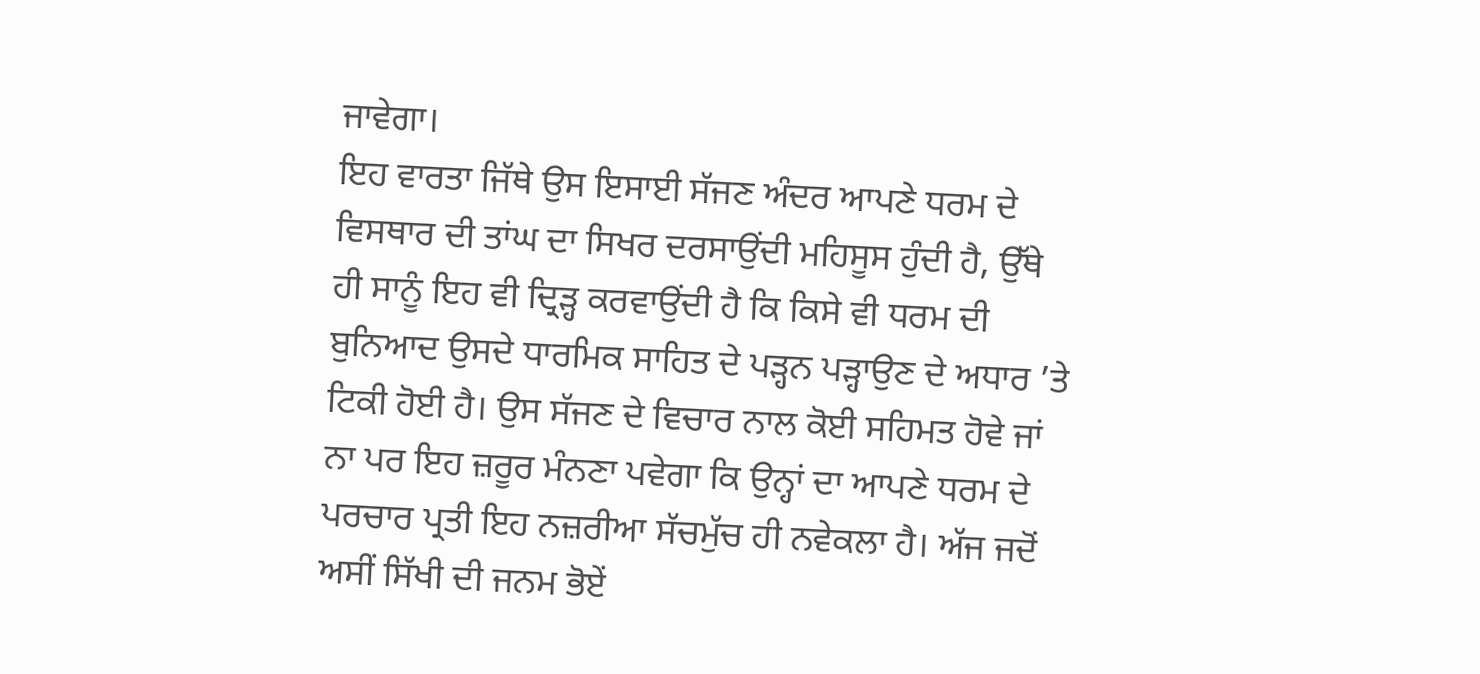ਜਾਵੇਗਾ।
ਇਹ ਵਾਰਤਾ ਜਿੱਥੇ ਉਸ ਇਸਾਈ ਸੱਜਣ ਅੰਦਰ ਆਪਣੇ ਧਰਮ ਦੇ ਵਿਸਥਾਰ ਦੀ ਤਾਂਘ ਦਾ ਸਿਖਰ ਦਰਸਾਉਂਦੀ ਮਹਿਸੂਸ ਹੁੰਦੀ ਹੈ, ਉੱਥੇ ਹੀ ਸਾਨੂੰ ਇਹ ਵੀ ਦ੍ਰਿੜ੍ਹ ਕਰਵਾਉਂਦੀ ਹੈ ਕਿ ਕਿਸੇ ਵੀ ਧਰਮ ਦੀ ਬੁਨਿਆਦ ਉਸਦੇ ਧਾਰਮਿਕ ਸਾਹਿਤ ਦੇ ਪੜ੍ਹਨ ਪੜ੍ਹਾਉਣ ਦੇ ਅਧਾਰ ’ਤੇ ਟਿਕੀ ਹੋਈ ਹੈ। ਉਸ ਸੱਜਣ ਦੇ ਵਿਚਾਰ ਨਾਲ ਕੋਈ ਸਹਿਮਤ ਹੋਵੇ ਜਾਂ ਨਾ ਪਰ ਇਹ ਜ਼ਰੂਰ ਮੰਨਣਾ ਪਵੇਗਾ ਕਿ ਉਨ੍ਹਾਂ ਦਾ ਆਪਣੇ ਧਰਮ ਦੇ ਪਰਚਾਰ ਪ੍ਰਤੀ ਇਹ ਨਜ਼ਰੀਆ ਸੱਚਮੁੱਚ ਹੀ ਨਵੇਕਲਾ ਹੈ। ਅੱਜ ਜਦੋਂ ਅਸੀਂ ਸਿੱਖੀ ਦੀ ਜਨਮ ਭੋਏਂ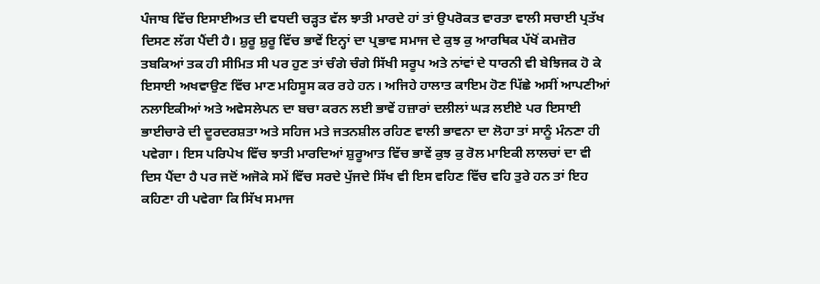ਪੰਜਾਬ ਵਿੱਚ ਇਸਾਈਅਤ ਦੀ ਵਧਦੀ ਚੜ੍ਹਤ ਵੱਲ ਝਾਤੀ ਮਾਰਦੇ ਹਾਂ ਤਾਂ ਉਪਰੋਕਤ ਵਾਰਤਾ ਵਾਲੀ ਸਚਾਈ ਪ੍ਰਤੱਖ ਦਿਸਣ ਲੱਗ ਪੈਂਦੀ ਹੈ। ਸ਼ੁਰੂ ਸ਼ੁਰੂ ਵਿੱਚ ਭਾਵੇਂ ਇਨ੍ਹਾਂ ਦਾ ਪ੍ਰਭਾਵ ਸਮਾਜ ਦੇ ਕੁਝ ਕੁ ਆਰਥਿਕ ਪੱਖੋਂ ਕਮਜ਼ੋਰ ਤਬਕਿਆਂ ਤਕ ਹੀ ਸੀਮਿਤ ਸੀ ਪਰ ਹੁਣ ਤਾਂ ਚੰਗੇ ਚੰਗੇ ਸਿੱਖੀ ਸਰੂਪ ਅਤੇ ਨਾਂਵਾਂ ਦੇ ਧਾਰਨੀ ਵੀ ਬੇਝਿਜਕ ਹੋ ਕੇ ਇਸਾਈ ਅਖਵਾਉਣ ਵਿੱਚ ਮਾਣ ਮਹਿਸੂਸ ਕਰ ਰਹੇ ਹਨ। ਅਜਿਹੇ ਹਾਲਾਤ ਕਾਇਮ ਹੋਣ ਪਿੱਛੇ ਅਸੀਂ ਆਪਣੀਆਂ ਨਲਾਇਕੀਆਂ ਅਤੇ ਅਵੇਸਲੇਪਨ ਦਾ ਬਚਾ ਕਰਨ ਲਈ ਭਾਵੇਂ ਹਜ਼ਾਰਾਂ ਦਲੀਲਾਂ ਘੜ ਲਈਏ ਪਰ ਇਸਾਈ ਭਾਈਚਾਰੇ ਦੀ ਦੂਰਦਰਸ਼ਤਾ ਅਤੇ ਸਹਿਜ ਮਤੇ ਜਤਨਸ਼ੀਲ ਰਹਿਣ ਵਾਲੀ ਭਾਵਨਾ ਦਾ ਲੋਹਾ ਤਾਂ ਸਾਨੂੰ ਮੰਨਣਾ ਹੀ ਪਵੇਗਾ। ਇਸ ਪਰਿਪੇਖ ਵਿੱਚ ਝਾਤੀ ਮਾਰਦਿਆਂ ਸ਼ੁਰੂਆਤ ਵਿੱਚ ਭਾਵੇਂ ਕੁਝ ਕੁ ਰੋਲ ਮਾਇਕੀ ਲਾਲਚਾਂ ਦਾ ਵੀ ਦਿਸ ਪੈਂਦਾ ਹੈ ਪਰ ਜਦੋਂ ਅਜੋਕੇ ਸਮੇਂ ਵਿੱਚ ਸਰਦੇ ਪੁੱਜਦੇ ਸਿੱਖ ਵੀ ਇਸ ਵਹਿਣ ਵਿੱਚ ਵਹਿ ਤੁਰੇ ਹਨ ਤਾਂ ਇਹ ਕਹਿਣਾ ਹੀ ਪਵੇਗਾ ਕਿ ਸਿੱਖ ਸਮਾਜ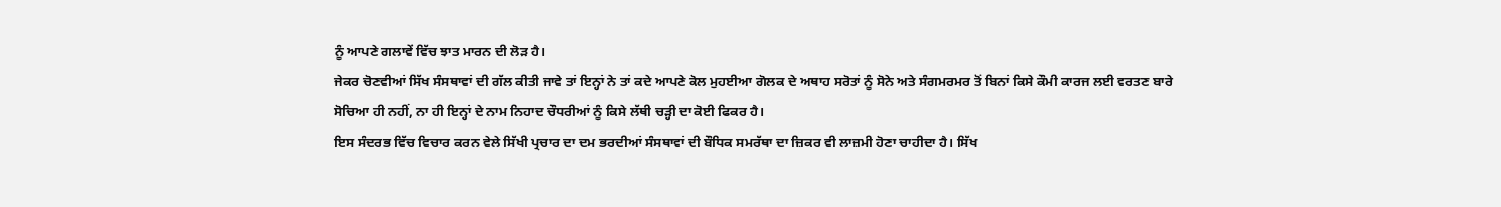ਨੂੰ ਆਪਣੇ ਗਲਾਵੇਂ ਵਿੱਚ ਝਾਤ ਮਾਰਨ ਦੀ ਲੋੜ ਹੈ।
ਜੇਕਰ ਚੋਣਵੀਆਂ ਸਿੱਖ ਸੰਸਥਾਵਾਂ ਦੀ ਗੱਲ ਕੀਤੀ ਜਾਵੇ ਤਾਂ ਇਨ੍ਹਾਂ ਨੇ ਤਾਂ ਕਦੇ ਆਪਣੇ ਕੋਲ ਮੁਹਈਆ ਗੋਲਕ ਦੇ ਅਥਾਹ ਸਰੋਤਾਂ ਨੂੰ ਸੋਨੇ ਅਤੇ ਸੰਗਮਰਮਰ ਤੋਂ ਬਿਨਾਂ ਕਿਸੇ ਕੌਮੀ ਕਾਰਜ ਲਈ ਵਰਤਣ ਬਾਰੇ ਸੋਚਿਆ ਹੀ ਨਹੀਂ, ਨਾ ਹੀ ਇਨ੍ਹਾਂ ਦੇ ਨਾਮ ਨਿਹਾਦ ਚੌਧਰੀਆਂ ਨੂੰ ਕਿਸੇ ਲੱਥੀ ਚੜ੍ਹੀ ਦਾ ਕੋਈ ਫਿਕਰ ਹੈ।
ਇਸ ਸੰਦਰਭ ਵਿੱਚ ਵਿਚਾਰ ਕਰਨ ਵੇਲੇ ਸਿੱਖੀ ਪ੍ਰਚਾਰ ਦਾ ਦਮ ਭਰਦੀਆਂ ਸੰਸਥਾਵਾਂ ਦੀ ਬੌਧਿਕ ਸਮਰੱਥਾ ਦਾ ਜ਼ਿਕਰ ਵੀ ਲਾਜ਼ਮੀ ਹੋਣਾ ਚਾਹੀਦਾ ਹੈ। ਸਿੱਖ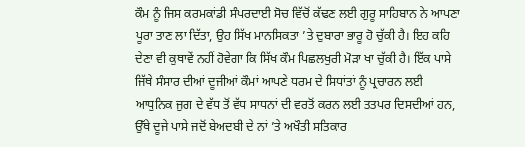ਕੌਮ ਨੂੰ ਜਿਸ ਕਰਮਕਾਂਡੀ ਸੰਪਰਦਾਈ ਸੋਚ ਵਿੱਚੋਂ ਕੱਢਣ ਲਈ ਗੁਰੂ ਸਾਹਿਬਾਨ ਨੇ ਆਪਣਾ ਪੂਰਾ ਤਾਣ ਲਾ ਦਿੱਤਾ, ਉਹ ਸਿੱਖ ਮਾਨਸਿਕਤਾ ’ਤੇ ਦੁਬਾਰਾ ਭਾਰੂ ਹੋ ਚੁੱਕੀ ਹੈ। ਇਹ ਕਹਿ ਦੇਣਾ ਵੀ ਕੁਥਾਵੇਂ ਨਹੀਂ ਹੋਵੇਗਾ ਕਿ ਸਿੱਖ ਕੌਮ ਪਿਛਲਖੁਰੀ ਮੋੜਾ ਖਾ ਚੁੱਕੀ ਹੈ। ਇੱਕ ਪਾਸੇ ਜਿੱਥੇ ਸੰਸਾਰ ਦੀਆਂ ਦੂਜੀਆਂ ਕੌਮਾਂ ਆਪਣੇ ਧਰਮ ਦੇ ਸਿਧਾਂਤਾਂ ਨੂੰ ਪ੍ਰਚਾਰਨ ਲਈ ਆਧੁਨਿਕ ਜੁਗ ਦੇ ਵੱਧ ਤੋਂ ਵੱਧ ਸਾਧਨਾਂ ਦੀ ਵਰਤੋਂ ਕਰਨ ਲਈ ਤਤਪਰ ਦਿਸਦੀਆਂ ਹਨ, ਉੱਥੇ ਦੂਜੇ ਪਾਸੇ ਜਦੋਂ ਬੇਅਦਬੀ ਦੇ ਨਾਂ ’ਤੇ ਅਖੌਤੀ ਸਤਿਕਾਰ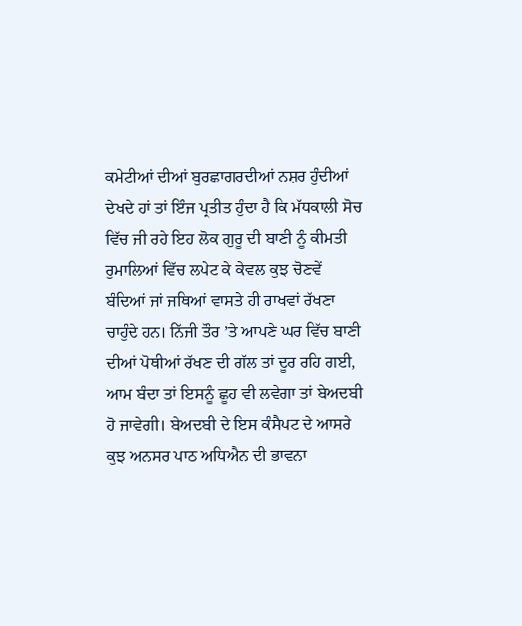ਕਮੇਟੀਆਂ ਦੀਆਂ ਬੁਰਛਾਗਰਦੀਆਂ ਨਸ਼ਰ ਹੁੰਦੀਆਂ ਦੇਖਦੇ ਹਾਂ ਤਾਂ ਇੰਜ ਪ੍ਰਤੀਤ ਹੁੰਦਾ ਹੈ ਕਿ ਮੱਧਕਾਲੀ ਸੋਚ ਵਿੱਚ ਜੀ ਰਹੇ ਇਹ ਲੋਕ ਗੁਰੂ ਦੀ ਬਾਣੀ ਨੂੰ ਕੀਮਤੀ ਰੁਮਾਲਿਆਂ ਵਿੱਚ ਲਪੇਟ ਕੇ ਕੇਵਲ ਕੁਝ ਚੋਣਵੇਂ ਬੰਦਿਆਂ ਜਾਂ ਜਥਿਆਂ ਵਾਸਤੇ ਹੀ ਰਾਖਵਾਂ ਰੱਖਣਾ ਚਾਹੁੰਦੇ ਹਨ। ਨਿੱਜੀ ਤੌਰ ’ਤੇ ਆਪਣੇ ਘਰ ਵਿੱਚ ਬਾਣੀ ਦੀਆਂ ਪੋਥੀਆਂ ਰੱਖਣ ਦੀ ਗੱਲ ਤਾਂ ਦੂਰ ਰਹਿ ਗਈ, ਆਮ ਬੰਦਾ ਤਾਂ ਇਸਨੂੰ ਛੂਹ ਵੀ ਲਵੇਗਾ ਤਾਂ ਬੇਅਦਬੀ ਹੋ ਜਾਵੇਗੀ। ਬੇਅਦਬੀ ਦੇ ਇਸ ਕੰਸੈਪਟ ਦੇ ਆਸਰੇ ਕੁਝ ਅਨਸਰ ਪਾਠ ਅਧਿਐਨ ਦੀ ਭਾਵਨਾ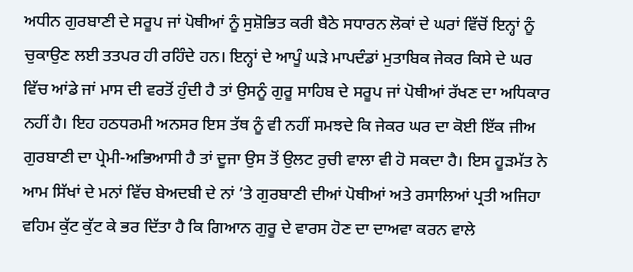ਅਧੀਨ ਗੁਰਬਾਣੀ ਦੇ ਸਰੂਪ ਜਾਂ ਪੋਥੀਆਂ ਨੂੰ ਸੁਸ਼ੋਭਿਤ ਕਰੀ ਬੈਠੇ ਸਧਾਰਨ ਲੋਕਾਂ ਦੇ ਘਰਾਂ ਵਿੱਚੋਂ ਇਨ੍ਹਾਂ ਨੂੰ ਚੁਕਾਉਣ ਲਈ ਤਤਪਰ ਹੀ ਰਹਿੰਦੇ ਹਨ। ਇਨ੍ਹਾਂ ਦੇ ਆਪੂੰ ਘੜੇ ਮਾਪਦੰਡਾਂ ਮੁਤਾਬਿਕ ਜੇਕਰ ਕਿਸੇ ਦੇ ਘਰ ਵਿੱਚ ਆਂਡੇ ਜਾਂ ਮਾਸ ਦੀ ਵਰਤੋਂ ਹੁੰਦੀ ਹੈ ਤਾਂ ਉਸਨੂੰ ਗੁਰੂ ਸਾਹਿਬ ਦੇ ਸਰੂਪ ਜਾਂ ਪੋਥੀਆਂ ਰੱਖਣ ਦਾ ਅਧਿਕਾਰ ਨਹੀਂ ਹੈ। ਇਹ ਹਠਧਰਮੀ ਅਨਸਰ ਇਸ ਤੱਥ ਨੂੰ ਵੀ ਨਹੀਂ ਸਮਝਦੇ ਕਿ ਜੇਕਰ ਘਰ ਦਾ ਕੋਈ ਇੱਕ ਜੀਅ ਗੁਰਬਾਣੀ ਦਾ ਪ੍ਰੇਮੀ-ਅਭਿਆਸੀ ਹੈ ਤਾਂ ਦੂਜਾ ਉਸ ਤੋਂ ਉਲਟ ਰੁਚੀ ਵਾਲਾ ਵੀ ਹੋ ਸਕਦਾ ਹੈ। ਇਸ ਹੂੜਮੱਤ ਨੇ ਆਮ ਸਿੱਖਾਂ ਦੇ ਮਨਾਂ ਵਿੱਚ ਬੇਅਦਬੀ ਦੇ ਨਾਂ ’ਤੇ ਗੁਰਬਾਣੀ ਦੀਆਂ ਪੋਥੀਆਂ ਅਤੇ ਰਸਾਲਿਆਂ ਪ੍ਰਤੀ ਅਜਿਹਾ ਵਹਿਮ ਕੁੱਟ ਕੁੱਟ ਕੇ ਭਰ ਦਿੱਤਾ ਹੈ ਕਿ ਗਿਆਨ ਗੁਰੂ ਦੇ ਵਾਰਸ ਹੋਣ ਦਾ ਦਾਅਵਾ ਕਰਨ ਵਾਲੇ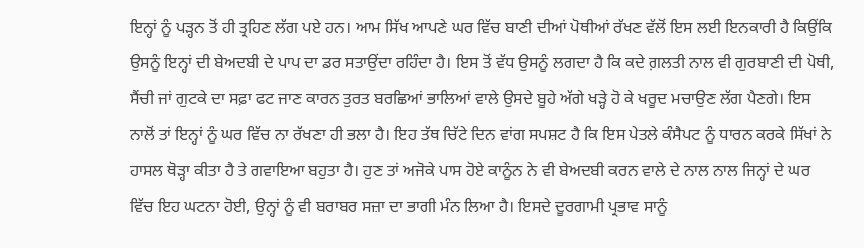ਇਨ੍ਹਾਂ ਨੂੰ ਪੜ੍ਹਨ ਤੋਂ ਹੀ ਤ੍ਰਹਿਣ ਲੱਗ ਪਏ ਹਨ। ਆਮ ਸਿੱਖ ਆਪਣੇ ਘਰ ਵਿੱਚ ਬਾਣੀ ਦੀਆਂ ਪੋਥੀਆਂ ਰੱਖਣ ਵੱਲੋਂ ਇਸ ਲਈ ਇਨਕਾਰੀ ਹੈ ਕਿਉਂਕਿ ਉਸਨੂੰ ਇਨ੍ਹਾਂ ਦੀ ਬੇਅਦਬੀ ਦੇ ਪਾਪ ਦਾ ਡਰ ਸਤਾਉਂਦਾ ਰਹਿੰਦਾ ਹੈ। ਇਸ ਤੋਂ ਵੱਧ ਉਸਨੂੰ ਲਗਦਾ ਹੈ ਕਿ ਕਦੇ ਗ਼ਲਤੀ ਨਾਲ ਵੀ ਗੁਰਬਾਣੀ ਦੀ ਪੋਥੀ, ਸੈਂਚੀ ਜਾਂ ਗੁਟਕੇ ਦਾ ਸਫ਼ਾ ਫਟ ਜਾਣ ਕਾਰਨ ਤੁਰਤ ਬਰਛਿਆਂ ਭਾਲਿਆਂ ਵਾਲੇ ਉਸਦੇ ਬੂਹੇ ਅੱਗੇ ਖੜ੍ਹੇ ਹੋ ਕੇ ਖਰੂਦ ਮਚਾਉਣ ਲੱਗ ਪੈਣਗੇ। ਇਸ ਨਾਲੋਂ ਤਾਂ ਇਨ੍ਹਾਂ ਨੂੰ ਘਰ ਵਿੱਚ ਨਾ ਰੱਖਣਾ ਹੀ ਭਲਾ ਹੈ। ਇਹ ਤੱਥ ਚਿੱਟੇ ਦਿਨ ਵਾਂਗ ਸਪਸ਼ਟ ਹੈ ਕਿ ਇਸ ਪੇਤਲੇ ਕੰਸੈਪਟ ਨੂੰ ਧਾਰਨ ਕਰਕੇ ਸਿੱਖਾਂ ਨੇ ਹਾਸਲ ਥੋੜ੍ਹਾ ਕੀਤਾ ਹੈ ਤੇ ਗਵਾਇਆ ਬਹੁਤਾ ਹੈ। ਹੁਣ ਤਾਂ ਅਜੋਕੇ ਪਾਸ ਹੋਏ ਕਾਨੂੰਨ ਨੇ ਵੀ ਬੇਅਦਬੀ ਕਰਨ ਵਾਲੇ ਦੇ ਨਾਲ ਨਾਲ ਜਿਨ੍ਹਾਂ ਦੇ ਘਰ ਵਿੱਚ ਇਹ ਘਟਨਾ ਹੋਈ, ਉਨ੍ਹਾਂ ਨੂੰ ਵੀ ਬਰਾਬਰ ਸਜ਼ਾ ਦਾ ਭਾਗੀ ਮੰਨ ਲਿਆ ਹੈ। ਇਸਦੇ ਦੂਰਗਾਮੀ ਪ੍ਰਭਾਵ ਸਾਨੂੰ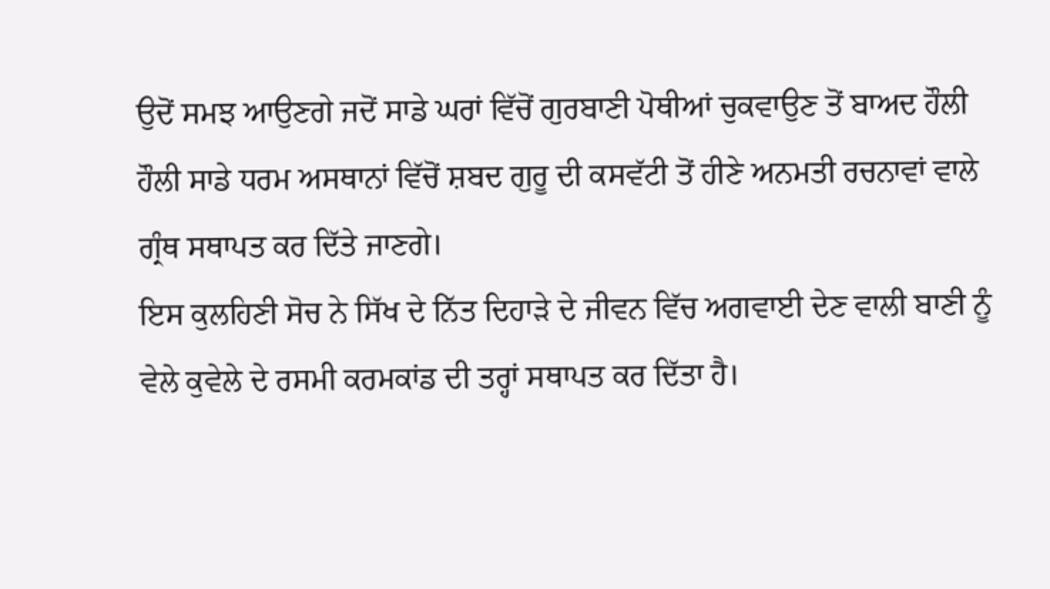ਉਦੋਂ ਸਮਝ ਆਉਣਗੇ ਜਦੋਂ ਸਾਡੇ ਘਰਾਂ ਵਿੱਚੋਂ ਗੁਰਬਾਣੀ ਪੋਥੀਆਂ ਚੁਕਵਾਉਣ ਤੋਂ ਬਾਅਦ ਹੌਲੀ ਹੌਲੀ ਸਾਡੇ ਧਰਮ ਅਸਥਾਨਾਂ ਵਿੱਚੋਂ ਸ਼ਬਦ ਗੁਰੂ ਦੀ ਕਸਵੱਟੀ ਤੋਂ ਹੀਣੇ ਅਨਮਤੀ ਰਚਨਾਵਾਂ ਵਾਲੇ ਗ੍ਰੰਥ ਸਥਾਪਤ ਕਰ ਦਿੱਤੇ ਜਾਣਗੇ।
ਇਸ ਕੁਲਹਿਣੀ ਸੋਚ ਨੇ ਸਿੱਖ ਦੇ ਨਿੱਤ ਦਿਹਾੜੇ ਦੇ ਜੀਵਨ ਵਿੱਚ ਅਗਵਾਈ ਦੇਣ ਵਾਲੀ ਬਾਣੀ ਨੂੰ ਵੇਲੇ ਕੁਵੇਲੇ ਦੇ ਰਸਮੀ ਕਰਮਕਾਂਡ ਦੀ ਤਰ੍ਹਾਂ ਸਥਾਪਤ ਕਰ ਦਿੱਤਾ ਹੈ।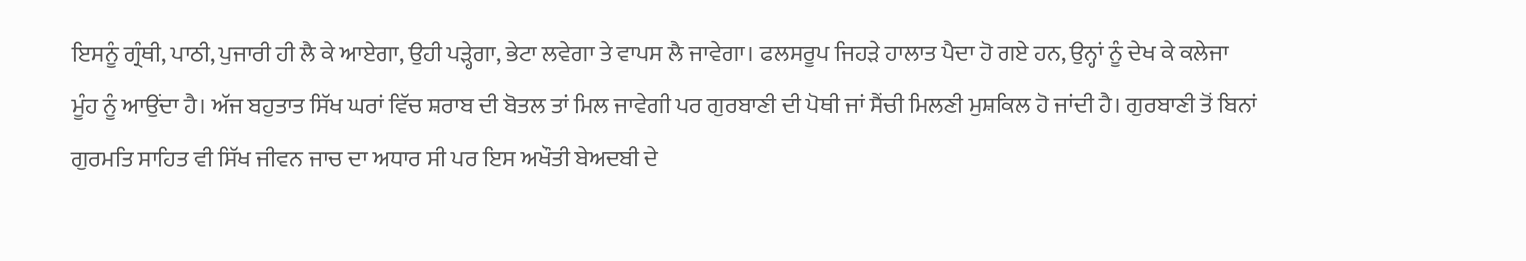ਇਸਨੂੰ ਗ੍ਰੰਥੀ, ਪਾਠੀ, ਪੁਜਾਰੀ ਹੀ ਲੈ ਕੇ ਆਏਗਾ, ਉਹੀ ਪੜ੍ਹੇਗਾ, ਭੇਟਾ ਲਵੇਗਾ ਤੇ ਵਾਪਸ ਲੈ ਜਾਵੇਗਾ। ਫਲਸਰੂਪ ਜਿਹੜੇ ਹਾਲਾਤ ਪੈਦਾ ਹੋ ਗਏ ਹਨ, ਉਨ੍ਹਾਂ ਨੂੰ ਦੇਖ ਕੇ ਕਲੇਜਾ ਮੂੰਹ ਨੂੰ ਆਉਂਦਾ ਹੈ। ਅੱਜ ਬਹੁਤਾਤ ਸਿੱਖ ਘਰਾਂ ਵਿੱਚ ਸ਼ਰਾਬ ਦੀ ਬੋਤਲ ਤਾਂ ਮਿਲ ਜਾਵੇਗੀ ਪਰ ਗੁਰਬਾਣੀ ਦੀ ਪੋਥੀ ਜਾਂ ਸੈਂਚੀ ਮਿਲਣੀ ਮੁਸ਼ਕਿਲ ਹੋ ਜਾਂਦੀ ਹੈ। ਗੁਰਬਾਣੀ ਤੋਂ ਬਿਨਾਂ ਗੁਰਮਤਿ ਸਾਹਿਤ ਵੀ ਸਿੱਖ ਜੀਵਨ ਜਾਚ ਦਾ ਅਧਾਰ ਸੀ ਪਰ ਇਸ ਅਖੌਤੀ ਬੇਅਦਬੀ ਦੇ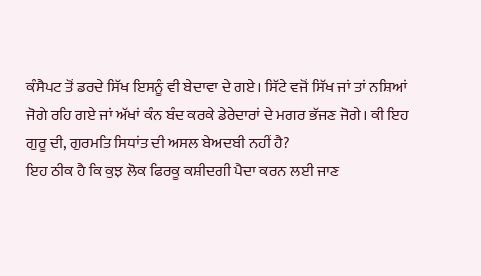ਕੰਸੈਪਟ ਤੋਂ ਡਰਦੇ ਸਿੱਖ ਇਸਨੂੰ ਵੀ ਬੇਦਾਵਾ ਦੇ ਗਏ। ਸਿੱਟੇ ਵਜੋਂ ਸਿੱਖ ਜਾਂ ਤਾਂ ਨਸ਼ਿਆਂ ਜੋਗੇ ਰਹਿ ਗਏ ਜਾਂ ਅੱਖਾਂ ਕੰਨ ਬੰਦ ਕਰਕੇ ਡੇਰੇਦਾਰਾਂ ਦੇ ਮਗਰ ਭੱਜਣ ਜੋਗੇ। ਕੀ ਇਹ ਗੁਰੂ ਦੀ, ਗੁਰਮਤਿ ਸਿਧਾਂਤ ਦੀ ਅਸਲ ਬੇਅਦਬੀ ਨਹੀਂ ਹੈ?
ਇਹ ਠੀਕ ਹੈ ਕਿ ਕੁਝ ਲੋਕ ਫਿਰਕੂ ਕਸ਼ੀਦਗੀ ਪੈਦਾ ਕਰਨ ਲਈ ਜਾਣ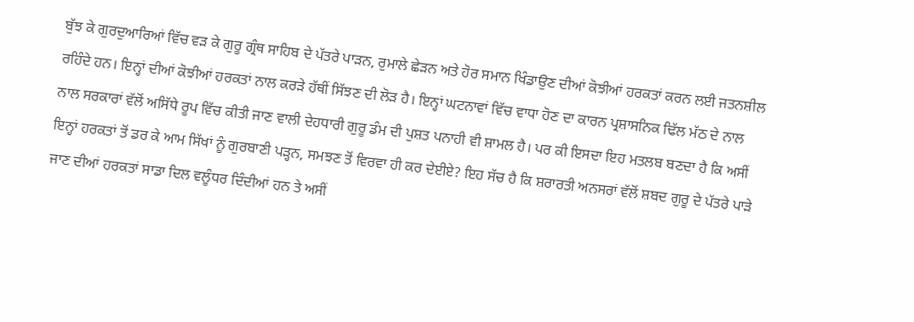ਬੁੱਝ ਕੇ ਗੁਰਦੁਆਰਿਆਂ ਵਿੱਚ ਵੜ ਕੇ ਗੁਰੂ ਗ੍ਰੰਥ ਸਾਹਿਬ ਦੇ ਪੱਤਰੇ ਪਾੜਨ, ਰੁਮਾਲੇ ਛੇੜਨ ਅਤੇ ਹੋਰ ਸਮਾਨ ਖਿੰਡਾਉਣ ਦੀਆਂ ਕੋਝੀਆਂ ਹਰਕਤਾਂ ਕਰਨ ਲਈ ਜਤਨਸ਼ੀਲ ਰਹਿੰਦੇ ਹਨ। ਇਨ੍ਹਾਂ ਦੀਆਂ ਕੋਝੀਆਂ ਹਰਕਤਾਂ ਨਾਲ ਕਰੜੇ ਹੱਥੀਂ ਸਿੱਝਣ ਦੀ ਲੋੜ ਹੈ। ਇਨ੍ਹਾਂ ਘਟਨਾਵਾਂ ਵਿੱਚ ਵਾਧਾ ਹੋਣ ਦਾ ਕਾਰਨ ਪ੍ਰਸ਼ਾਸਨਿਕ ਢਿੱਲ ਮੱਠ ਦੇ ਨਾਲ ਨਾਲ ਸਰਕਾਰਾਂ ਵੱਲੋਂ ਅਸਿੱਧੇ ਰੂਪ ਵਿੱਚ ਕੀਤੀ ਜਾਣ ਵਾਲੀ ਦੇਹਧਾਰੀ ਗੁਰੂ ਡੰਮ ਦੀ ਪੁਸ਼ਤ ਪਨਾਹੀ ਵੀ ਸ਼ਾਮਲ ਹੈ। ਪਰ ਕੀ ਇਸਦਾ ਇਹ ਮਤਲਬ ਬਣਦਾ ਹੈ ਕਿ ਅਸੀਂ ਇਨ੍ਹਾਂ ਹਰਕਤਾਂ ਤੋਂ ਡਰ ਕੇ ਆਮ ਸਿੱਖਾਂ ਨੂੰ ਗੁਰਬਾਣੀ ਪੜ੍ਹਨ, ਸਮਝਣ ਤੋਂ ਵਿਰਵਾ ਹੀ ਕਰ ਦੇਈਏ? ਇਹ ਸੱਚ ਹੈ ਕਿ ਸ਼ਰਾਰਤੀ ਅਨਸਰਾਂ ਵੱਲੋਂ ਸ਼ਬਦ ਗੁਰੂ ਦੇ ਪੱਤਰੇ ਪਾੜੇ ਜਾਣ ਦੀਆਂ ਹਰਕਤਾਂ ਸਾਡਾ ਦਿਲ ਵਲੂੰਧਰ ਦਿੰਦੀਆਂ ਹਨ ਤੇ ਅਸੀਂ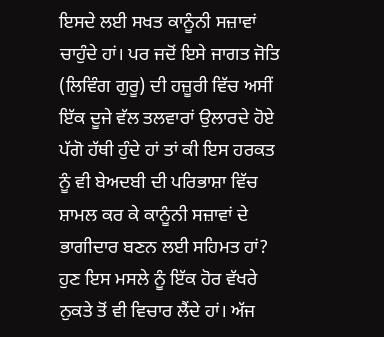ਇਸਦੇ ਲਈ ਸਖਤ ਕਾਨੂੰਨੀ ਸਜ਼ਾਵਾਂ ਚਾਹੁੰਦੇ ਹਾਂ। ਪਰ ਜਦੋਂ ਇਸੇ ਜਾਗਤ ਜੋਤਿ (ਲਿਵਿੰਗ ਗੁਰੂ) ਦੀ ਹਜ਼ੂਰੀ ਵਿੱਚ ਅਸੀਂ ਇੱਕ ਦੂਜੇ ਵੱਲ ਤਲਵਾਰਾਂ ਉਲਾਰਦੇ ਹੋਏ ਪੱਗੋ ਹੱਥੀ ਹੁੰਦੇ ਹਾਂ ਤਾਂ ਕੀ ਇਸ ਹਰਕਤ ਨੂੰ ਵੀ ਬੇਅਦਬੀ ਦੀ ਪਰਿਭਾਸ਼ਾ ਵਿੱਚ ਸ਼ਾਮਲ ਕਰ ਕੇ ਕਾਨੂੰਨੀ ਸਜ਼ਾਵਾਂ ਦੇ ਭਾਗੀਦਾਰ ਬਣਨ ਲਈ ਸਹਿਮਤ ਹਾਂ?
ਹੁਣ ਇਸ ਮਸਲੇ ਨੂੰ ਇੱਕ ਹੋਰ ਵੱਖਰੇ ਨੁਕਤੇ ਤੋਂ ਵੀ ਵਿਚਾਰ ਲੈਂਦੇ ਹਾਂ। ਅੱਜ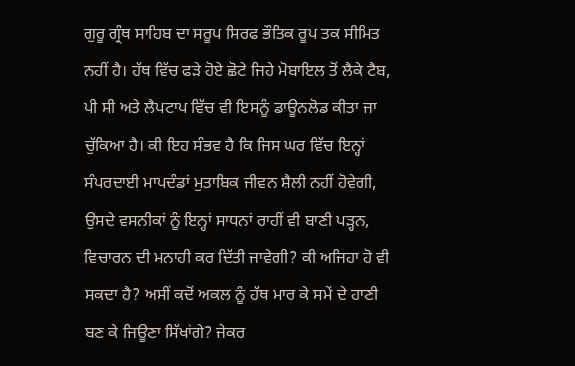ਗੁਰੂ ਗ੍ਰੰਥ ਸਾਹਿਬ ਦਾ ਸਰੂਪ ਸਿਰਫ ਭੌਤਿਕ ਰੂਪ ਤਕ ਸੀਮਿਤ ਨਹੀਂ ਹੈ। ਹੱਥ ਵਿੱਚ ਫੜੇ ਹੋਏ ਛੋਟੇ ਜਿਹੇ ਮੋਬਾਇਲ ਤੋਂ ਲੈਕੇ ਟੈਬ, ਪੀ ਸੀ ਅਤੇ ਲੈਪਟਾਪ ਵਿੱਚ ਵੀ ਇਸਨੂੰ ਡਾਊਨਲੋਡ ਕੀਤਾ ਜਾ ਚੁੱਕਿਆ ਹੈ। ਕੀ ਇਹ ਸੰਭਵ ਹੈ ਕਿ ਜਿਸ ਘਰ ਵਿੱਚ ਇਨ੍ਹਾਂ ਸੰਪਰਦਾਈ ਮਾਪਦੰਡਾਂ ਮੁਤਾਬਿਕ ਜੀਵਨ ਸ਼ੈਲੀ ਨਹੀਂ ਹੋਵੇਗੀ, ਉਸਦੇ ਵਸਨੀਕਾਂ ਨੂੰ ਇਨ੍ਹਾਂ ਸਾਧਨਾਂ ਰਾਹੀਂ ਵੀ ਬਾਣੀ ਪੜ੍ਹਨ, ਵਿਚਾਰਨ ਦੀ ਮਨਾਹੀ ਕਰ ਦਿੱਤੀ ਜਾਵੇਗੀ? ਕੀ ਅਜਿਹਾ ਹੋ ਵੀ ਸਕਦਾ ਹੈ? ਅਸੀਂ ਕਦੋਂ ਅਕਲ ਨੂੰ ਹੱਥ ਮਾਰ ਕੇ ਸਮੇਂ ਦੇ ਹਾਣੀ ਬਣ ਕੇ ਜਿਊਣਾ ਸਿੱਖਾਂਗੇ? ਜੇਕਰ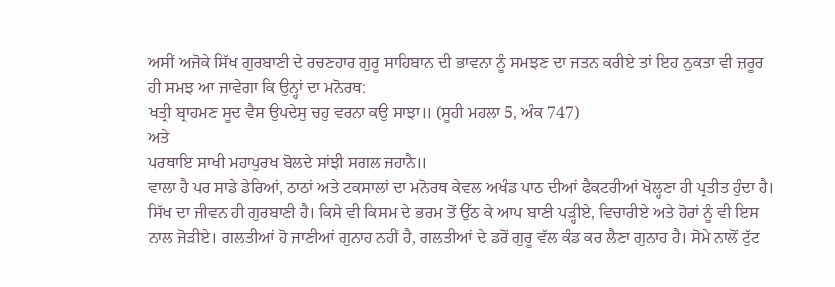ਅਸੀਂ ਅਜੋਕੇ ਸਿੱਖ ਗੁਰਬਾਣੀ ਦੇ ਰਚਣਹਾਰ ਗੁਰੂ ਸਾਹਿਬਾਨ ਦੀ ਭਾਵਨਾ ਨੂੰ ਸਮਝਣ ਦਾ ਜਤਨ ਕਰੀਏ ਤਾਂ ਇਹ ਨੁਕਤਾ ਵੀ ਜ਼ਰੂਰ ਹੀ ਸਮਝ ਆ ਜਾਵੇਗਾ ਕਿ ਉਨ੍ਹਾਂ ਦਾ ਮਨੋਰਥ:
ਖਤ੍ਰੀ ਬ੍ਰਾਹਮਣ ਸੂਦ ਵੈਸ ਉਪਦੇਸੁ ਚਹੁ ਵਰਨਾ ਕਉ ਸਾਝਾ॥ (ਸੂਹੀ ਮਹਲਾ 5, ਅੰਕ 747)
ਅਤੇ
ਪਰਥਾਇ ਸਾਖੀ ਮਹਾਪੁਰਖ ਬੋਲਦੇ ਸਾਂਝੀ ਸਗਲ ਜਹਾਨੈ॥
ਵਾਲਾ ਹੈ ਪਰ ਸਾਡੇ ਡੇਰਿਆਂ, ਠਾਠਾਂ ਅਤੇ ਟਕਸਾਲਾਂ ਦਾ ਮਨੋਰਥ ਕੇਵਲ ਅਖੰਡ ਪਾਠ ਦੀਆਂ ਫੈਕਟਰੀਆਂ ਖੋਲ੍ਹਣਾ ਹੀ ਪ੍ਰਤੀਤ ਹੁੰਦਾ ਹੈ।
ਸਿੱਖ ਦਾ ਜੀਵਨ ਹੀ ਗੁਰਬਾਣੀ ਹੈ। ਕਿਸੇ ਵੀ ਕਿਸਮ ਦੇ ਭਰਮ ਤੋਂ ਉੱਠ ਕੇ ਆਪ ਬਾਣੀ ਪੜ੍ਹੀਏ, ਵਿਚਾਰੀਏ ਅਤੇ ਹੋਰਾਂ ਨੂੰ ਵੀ ਇਸ ਨਾਲ ਜੋੜੀਏ। ਗਲਤੀਆਂ ਹੋ ਜਾਣੀਆਂ ਗੁਨਾਹ ਨਹੀਂ ਹੈ, ਗਲਤੀਆਂ ਦੇ ਡਰੋਂ ਗੁਰੂ ਵੱਲ ਕੰਡ ਕਰ ਲੈਣਾ ਗੁਨਾਹ ਹੈ। ਸੋਮੇ ਨਾਲੋਂ ਟੁੱਟ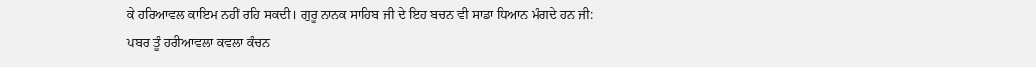ਕੇ ਹਰਿਆਵਲ ਕਾਇਮ ਨਹੀਂ ਰਹਿ ਸਕਦੀ। ਗੁਰੂ ਨਾਨਕ ਸਾਹਿਬ ਜੀ ਦੇ ਇਹ ਬਚਨ ਵੀ ਸਾਡਾ ਧਿਆਨ ਮੰਗਦੇ ਹਨ ਜੀ:
ਪਬਰ ਤੂੰ ਹਰੀਆਵਲਾ ਕਵਲਾ ਕੰਚਨ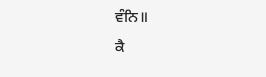ਵੰਨਿ॥
ਕੈ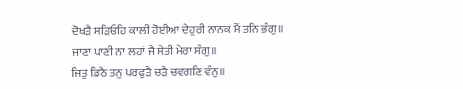ਦੋਖੜੈ ਸੜਿਓਹਿ ਕਾਲੀ ਹੋਈਆ ਦੇਹੁਰੀ ਨਾਨਕ ਮੈਂ ਤਨਿ ਭੰਗੁ॥
ਜਾਣਾ ਪਾਣੀ ਨਾ ਲਹਾਂ ਜੈ ਸੇਤੀ ਮੇਰਾ ਸੰਗੁ॥
ਜਿਤੁ ਡਿਠੈ ਤਨੁ ਪਰਫੁੜੈ ਚੜੈ ਚਵਗਣਿ ਵੰਨੁ॥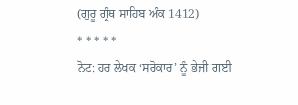(ਗੁਰੂ ਗ੍ਰੰਥ ਸਾਹਿਬ ਅੰਕ 1412)
* * * * *
ਨੋਟ: ਹਰ ਲੇਖਕ ‘ਸਰੋਕਾਰ’ ਨੂੰ ਭੇਜੀ ਗਈ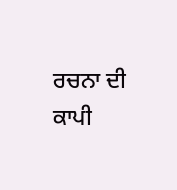ਰਚਨਾ ਦੀ ਕਾਪੀ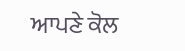ਆਪਣੇ ਕੋਲ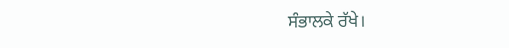ਸੰਭਾਲਕੇ ਰੱਖੇ।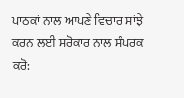ਪਾਠਕਾਂ ਨਾਲ ਆਪਣੇ ਵਿਚਾਰ ਸਾਂਝੇ ਕਰਨ ਲਈ ਸਰੋਕਾਰ ਨਾਲ ਸੰਪਰਕ ਕਰੋ: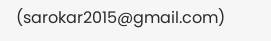(sarokar2015@gmail.com)